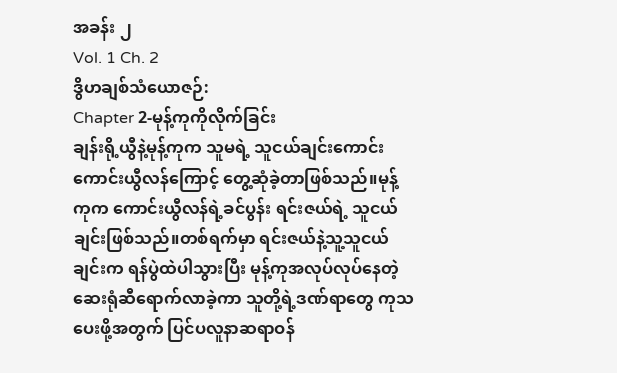အခန်း ၂
Vol. 1 Ch. 2
ဒွိဟချစ်သံယောဇဉ်:
Chapter 2-မုန့်ကုကိုလိုက်ခြင်း
ချန်းရို့ယွီနဲ့မုန့်ကုက သူမရဲ့ သူငယ်ချင်းကောင်း ကောင်းယွီလန်ကြောင့် တွေ့ဆုံခဲ့တာဖြစ်သည်။မုန့်ကုက ကောင်းယွီလန်ရဲ့ခင်ပွန်း ရင်းဇယ်ရဲ့ သူငယ်ချင်းဖြစ်သည်။တစ်ရက်မှာ ရင်းဇယ်နဲ့သူ့သူငယ်ချင်းက ရန်ပွဲထဲပါသွားပြီး မုန့်ကုအလုပ်လုပ်နေတဲ့ ဆေးရုံဆီရောက်လာခဲ့ကာ သူတို့ရဲ့ဒဏ်ရာတွေ ကုသပေးဖို့အတွက် ပြင်ပလူနာဆရာဝန်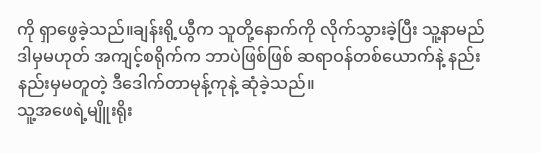ကို ရှာဖွေခဲ့သည်။ချန်းရို့ယွီက သူတို့နောက်ကို လိုက်သွားခဲ့ပြီး သူ့နာမည် ဒါမှမဟုတ် အကျင့်စရိုက်က ဘာပဲဖြစ်ဖြစ် ဆရာဝန်တစ်ယောက်နဲ့ နည်းနည်းမှမတူတဲ့ ဒီဒေါက်တာမုန့်ကုနဲ့ ဆုံခဲ့သည်။
သူ့အဖေရဲ့မျိူးရိုး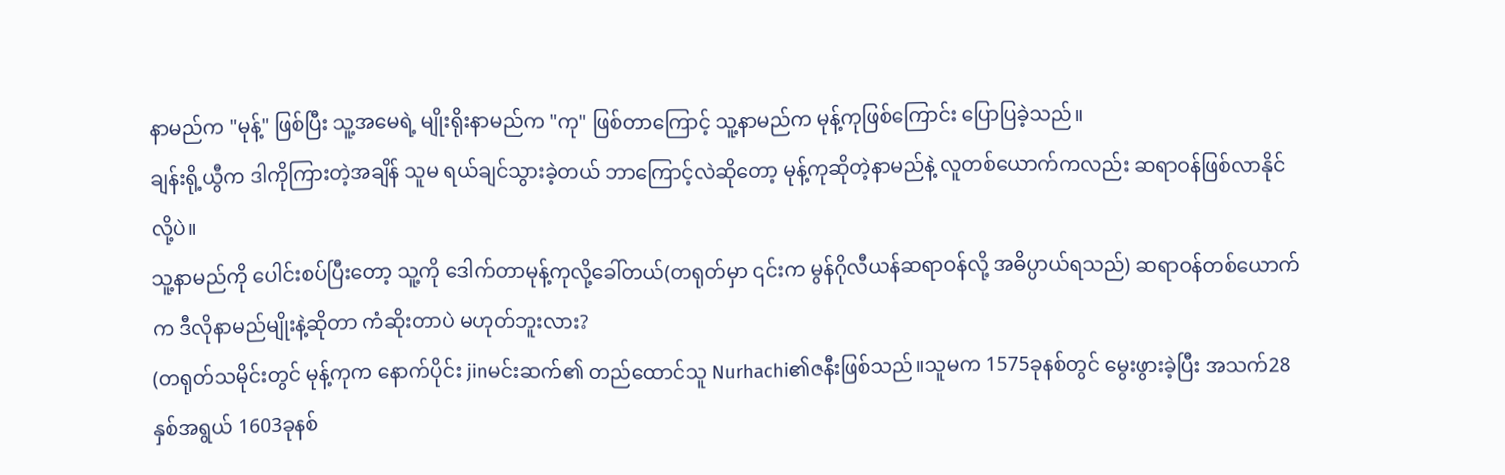နာမည်က "မုန့်" ဖြစ်ပြီး သူ့အမေရဲ့ မျိုးရိုးနာမည်က "ကု" ဖြစ်တာကြောင့် သူ့နာမည်က မုန့်ကုဖြစ်ကြောင်း ပြောပြခဲ့သည်။
ချန်းရို့ယွီက ဒါကိုကြားတဲ့အချိန် သူမ ရယ်ချင်သွားခဲ့တယ် ဘာကြောင့်လဲဆိုတော့ မုန့်ကုဆိုတဲ့နာမည်နဲ့ လူတစ်ယောက်ကလည်း ဆရာဝန်ဖြစ်လာနိုင်လို့ပဲ။
သူ့နာမည်ကို ပေါင်းစပ်ပြီးတော့ သူ့ကို ဒေါက်တာမုန့်ကုလို့ခေါ်တယ်(တရုတ်မှာ ၎င်းက မွန်ဂိုလီယန်ဆရာဝန်လို့ အဓိပ္ပာယ်ရသည်) ဆရာဝန်တစ်ယောက်က ဒီလိုနာမည်မျိုးနဲ့ဆိုတာ ကံဆိုးတာပဲ မဟုတ်ဘူးလား?
(တရုတ်သမိုင်းတွင် မုန့်ကုက နောက်ပိုင်း jinမင်းဆက်၏ တည်ထောင်သူ Nurhachi၏ဇနီးဖြစ်သည်။သူမက 1575ခုနစ်တွင် မွေးဖွားခဲ့ပြီး အသက်28နှစ်အရွယ် 1603ခုနစ်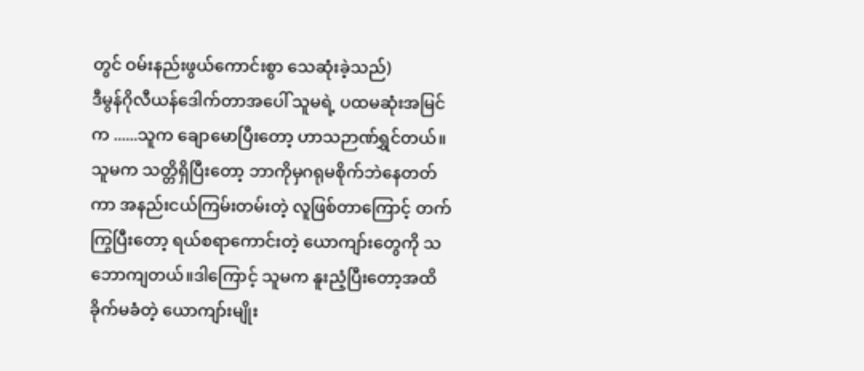တွင် ဝမ်းနည်းဖွယ်ကောင်းစွာ သေဆုံးခဲ့သည်)
ဒီမွန်ဂိုလီယန်ဒေါက်တာအပေါ် သူမရဲ့ ပထမဆုံးအမြင်က ......သူက ချောမောပြီးတော့ ဟာသဉာဏ်ရွှင်တယ်။
သူမက သတ္တိရှိပြီးတော့ ဘာကိုမှဂရုမစိုက်ဘဲနေတတ်ကာ အနည်းငယ်ကြမ်းတမ်းတဲ့ လူဖြစ်တာကြောင့် တက်ကြွပြီးတော့ ရယ်စရာကောင်းတဲ့ ယောကျာ်းတွေကို သဘောကျတယ်။ဒါကြောင့် သူမက နူးညံ့ပြီးတော့အထိခိုက်မခံတဲ့ ယောကျာ်းမျိုး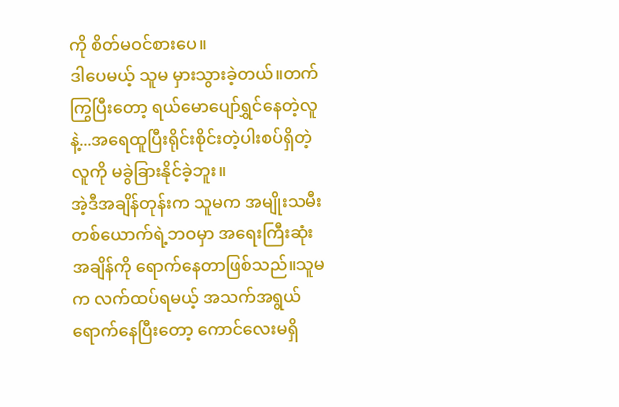ကို စိတ်မဝင်စားပေ။
ဒါပေမယ့် သူမ မှားသွားခဲ့တယ်။တက်ကြွပြီးတော့ ရယ်မောပျော်ရွှင်နေတဲ့လူနဲ့...အရေထူပြီးရိုင်းစိုင်းတဲ့ပါးစပ်ရှိတဲ့လူကို မခွဲခြားနိုင်ခဲ့ဘူး။
အဲ့ဒီအချိန်တုန်းက သူမက အမျိုးသမီးတစ်ယောက်ရဲ့ဘဝမှာ အရေးကြီးဆုံးအချိန်ကို ရောက်နေတာဖြစ်သည်။သူမက လက်ထပ်ရမယ့် အသက်အရွယ်ရောက်နေပြီးတော့ ကောင်လေးမရှိ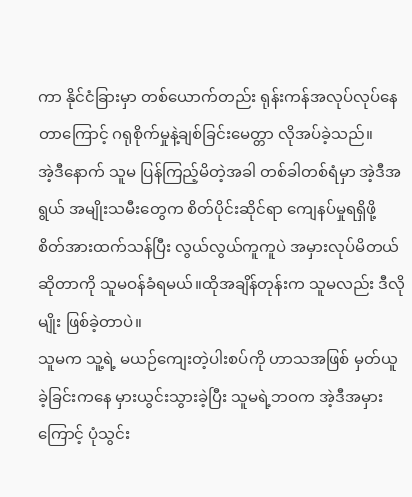ကာ နိုင်ငံခြားမှာ တစ်ယောက်တည်း ရုန်းကန်အလုပ်လုပ်နေတာကြောင့် ဂရုစိုက်မှုနဲ့ချစ်ခြင်းမေတ္တာ လိုအပ်ခဲ့သည်။
အဲ့ဒီနောက် သူမ ပြန်ကြည့်မိတဲ့အခါ တစ်ခါတစ်ရံမှာ အဲ့ဒီအရွယ် အမျိုးသမီးတွေက စိတ်ပိုင်းဆိုင်ရာ ကျေနပ်မှုရရှိဖို့ စိတ်အားထက်သန်ပြီး လွယ်လွယ်ကူကူပဲ အမှားလုပ်မိတယ်ဆိုတာကို သူမဝန်ခံရမယ်။ထိုအချိန်တုန်းက သူမလည်း ဒီလိုမျိုး ဖြစ်ခဲ့တာပဲ။
သူမက သူ့ရဲ့ မယဉ်ကျေးတဲ့ပါးစပ်ကို ဟာသအဖြစ် မှတ်ယူခဲ့ခြင်းကနေ မှားယွင်းသွားခဲ့ပြီး သူမရဲ့ဘဝက အဲ့ဒီအမှားကြောင့် ပုံသွင်း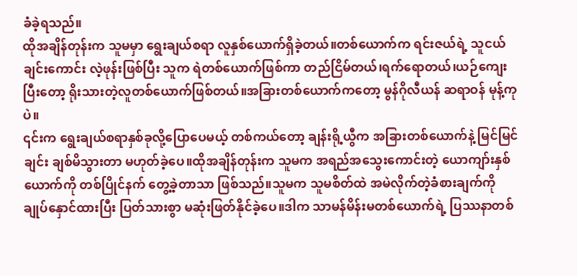ခံခဲ့ရသည်။
ထိုအချိန်တုန်းက သူမမှာ ရွေးချယ်စရာ လူနှစ်ယောက်ရှိခဲ့တယ်။တစ်ယောက်က ရင်းဇယ်ရဲ့ သူငယ်ချင်းကောင်း လဲ့ဖုန်းဖြစ်ပြီး သူက ရဲတစ်ယောက်ဖြစ်ကာ တည်ငြိမ်တယ်၊ရက်ရောတယ်၊ယဉ်ကျေးပြီးတော့ ရိုးသားတဲ့လူတစ်ယောက်ဖြစ်တယ်။အခြားတစ်ယောက်ကတော့ မွန်ဂိုလီယန် ဆရာဝန် မုန့်ကုပဲ။
၎င်းက ရွေးချယ်စရာနှစ်ခုလို့ပြောပေမယ့် တစ်ကယ်တော့ ချန်းရို့ယွီက အခြားတစ်ယောက်နဲ့ မြင်မြင်ချင်း ချစ်မိသွားတာ မဟုတ်ခဲ့ပေ။ထိုအချိန်တုန်းက သူမက အရည်အသွေးကောင်းတဲ့ ယောကျာ်းနှစ်ယောက်ကို တစ်ပြိုင်နက် တွေ့ခဲ့တာသာ ဖြစ်သည်။သူမက သူမစိတ်ထဲ အမဲလိုက်တဲ့ခံစားချက်ကို ချုပ်နှောင်ထားပြီး ပြတ်သားစွာ မဆုံးဖြတ်နိုင်ခဲ့ပေ။ဒါက သာမန်မိန်းမတစ်ယောက်ရဲ့ ပြဿနာတစ်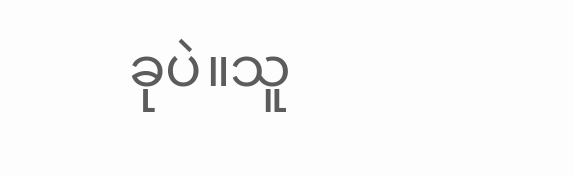ခုပဲ။သူ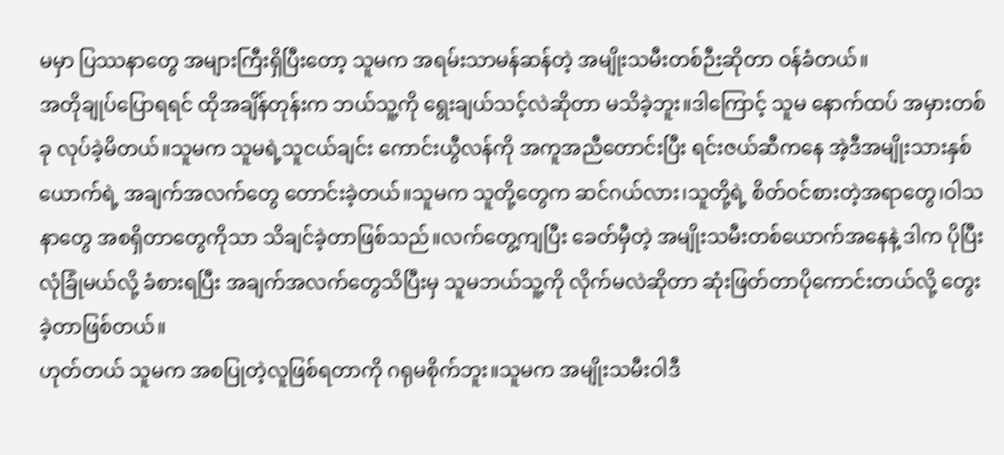မမှာ ပြဿနာတွေ အများကြီးရှိပြီးတော့ သူမက အရမ်းသာမန်ဆန်တဲ့ အမျိုးသမီးတစ်ဉီးဆိုတာ ဝန်ခံတယ်။
အတိုချုပ်ပြောရရင် ထိုအချိန်တုန်းက ဘယ်သူ့ကို ရွေးချယ်သင့်လဲဆိုတာ မသိခဲ့ဘူး။ဒါကြောင့် သူမ နောက်ထပ် အမှားတစ်ခု လုပ်ခဲ့မိတယ်။သူမက သူမရဲ့သူငယ်ချင်း ကောင်းယွီလန်ကို အကူအညီတောင်းပြီး ရင်းဇယ်ဆီကနေ အဲ့ဒီအမျိုးသားနှစ်ယောက်ရဲ့ အချက်အလက်တွေ တောင်းခဲ့တယ်။သူမက သူတို့တွေက ဆင်ဂယ်လား၊သူတို့ရဲ့ စိတ်ဝင်စားတဲ့အရာတွေ၊ဝါသနာတွေ အစရှိတာတွေကိုသာ သိချင်ခဲ့တာဖြစ်သည်။လက်တွေ့ကျပြီး ခေတ်မှီတဲ့ အမျိုးသမီးတစ်ယောက်အနေနဲ့ ဒါက ပိုပြီးလုံခြုံမယ်လို့ ခံစားရပြီး အချက်အလက်တွေသိပြီးမှ သူမဘယ်သူ့ကို လိုက်မလဲဆိုတာ ဆုံးဖြတ်တာပိုကောင်းတယ်လို့ တွေးခဲ့တာဖြစ်တယ်။
ဟုတ်တယ် သူမက အစပြုတဲ့လူဖြစ်ရတာကို ဂရုမစိုက်ဘူး။သူမက အမျိုးသမီးဝါဒီ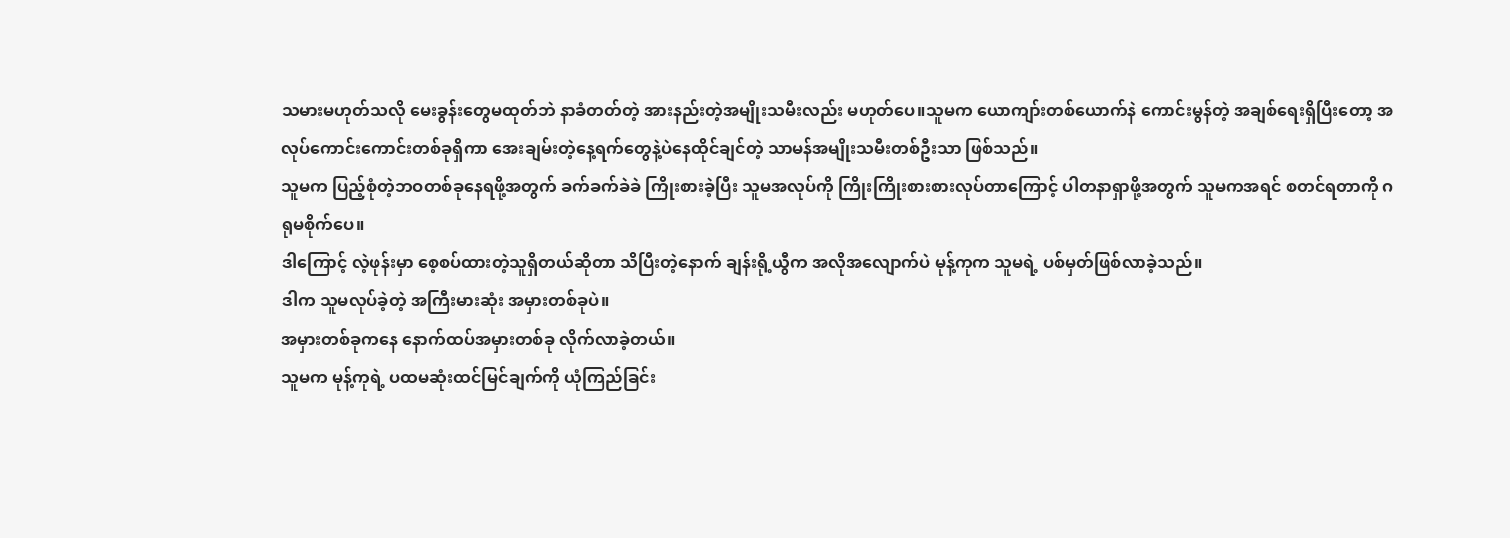သမားမဟုတ်သလို မေးခွန်းတွေမထုတ်ဘဲ နာခံတတ်တဲ့ အားနည်းတဲ့အမျိုးသမီးလည်း မဟုတ်ပေ။သူမက ယောကျာ်းတစ်ယောက်နဲ ကောင်းမွန်တဲ့ အချစ်ရေးရှိပြီးတော့ အလုပ်ကောင်းကောင်းတစ်ခုရှိကာ အေးချမ်းတဲ့နေ့ရက်တွေနဲ့ပဲနေထိုင်ချင်တဲ့ သာမန်အမျိုးသမီးတစ်ဦးသာ ဖြစ်သည်။
သူမက ပြည့်စုံတဲ့ဘဝတစ်ခုနေရဖို့အတွက် ခက်ခက်ခဲခဲ ကြိုးစားခဲ့ပြီး သူမအလုပ်ကို ကြိုးကြိုးစားစားလုပ်တာကြောင့် ပါတနာရှာဖို့အတွက် သူမကအရင် စတင်ရတာကို ဂရုမစိုက်ပေ။
ဒါကြောင့် လဲ့ဖုန်းမှာ စေ့စပ်ထားတဲ့သူရှိတယ်ဆိုတာ သိပြီးတဲ့နောက် ချန်းရို့ယွီက အလိုအလျောက်ပဲ မုန့်ကုက သူမရဲ့ ပစ်မှတ်ဖြစ်လာခဲ့သည်။
ဒါက သူမလုပ်ခဲ့တဲ့ အကြီးမားဆုံး အမှားတစ်ခုပဲ။
အမှားတစ်ခုကနေ နောက်ထပ်အမှားတစ်ခု လိုက်လာခဲ့တယ်။
သူမက မုန့်ကုရဲ့ ပထမဆုံးထင်မြင်ချက်ကို ယုံကြည်ခြင်း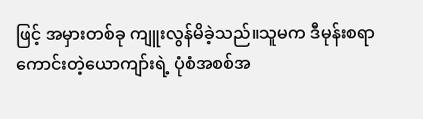ဖြင့် အမှားတစ်ခု ကျူးလွန်မိခဲ့သည်။သူမက ဒီမုန်းစရာကောင်းတဲ့ယောကျာ်းရဲ့ ပုံစံအစစ်အ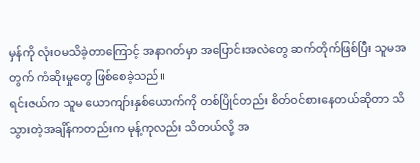မှန်ကို လုံးဝမသိခဲ့တာကြောင့် အနာဂတ်မှာ အပြောင်းအလဲတွေ ဆက်တိုက်ဖြစ်ပြီး သူမအတွက် ကံဆိုးမှုတွေ ဖြစ်စေခဲ့သည်။
ရင်းဇယ်က သူမ ယောကျာ်းနှစ်ယောက်ကို တစ်ပြိုင်တည်း စိတ်ဝင်စားနေတယ်ဆိုတာ သိသွားတဲ့အချိန်ကတည်းက မုန့်ကုလည်း သိတယ်လို့ အ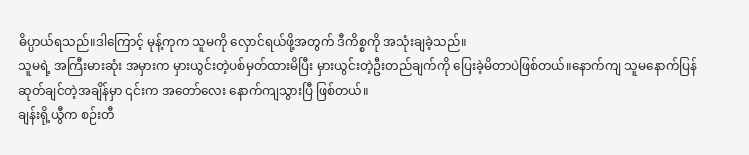ဓိပ္ပာယ်ရသည်။ဒါကြောင့် မုန့်ကုက သူမကို လှောင်ရယ်ဖို့အတွက် ဒီကိစ္စကို အသုံးချခဲ့သည်။
သူမရဲ့ အကြီးမားဆုံး အမှားက မှားယွင်းတဲ့ပစ်မှတ်ထားမိပြီး မှားယွင်းတဲ့ဦးတည်ချက်ကို ပြေးခဲ့မိတာပဲဖြစ်တယ်။နောက်ကျ သူမနောက်ပြန်ဆုတ်ချင်တဲ့အချိန်မှာ ၎င်းက အတော်လေး နောက်ကျသွားပြီ ဖြစ်တယ်။
ချန်းရို့ယွီက စဉ်းတီ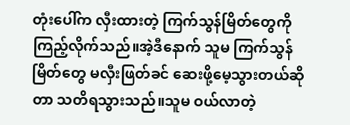တုံးပေါ်က လှီးထားတဲ့ ကြက်သွန်မြိတ်တွေကို ကြည့်လိုက်သည်။အဲ့ဒီနောက် သူမ ကြက်သွန်မြိတ်တွေ မလှီးဖြတ်ခင် ဆေးဖို့မေ့သွားတယ်ဆိုတာ သတိရသွားသည်။သူမ ဝယ်လာတဲ့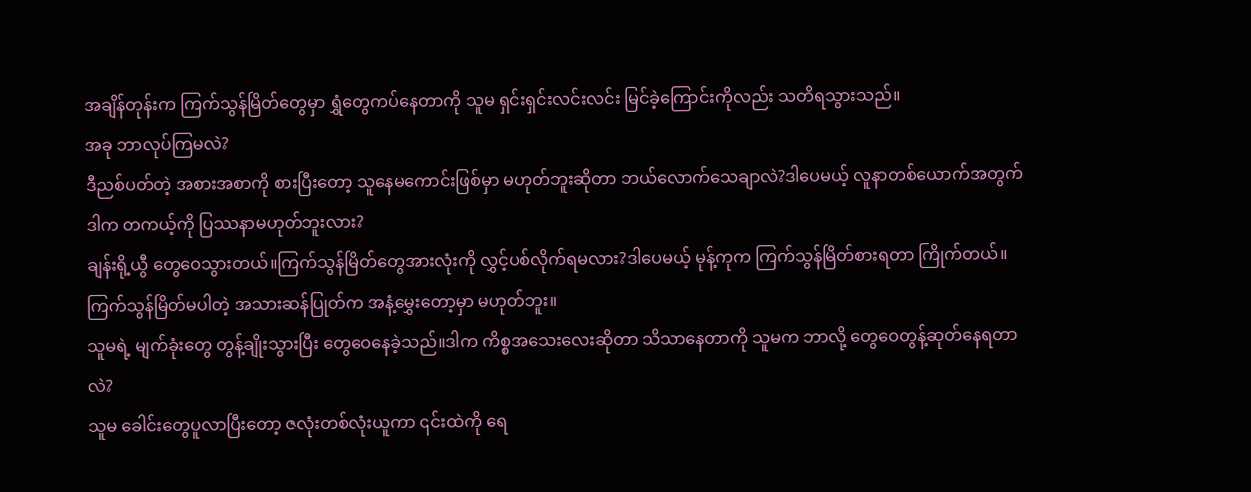အချိန်တုန်းက ကြက်သွန်မြိတ်တွေမှာ ရွှံတွေကပ်နေတာကို သူမ ရှင်းရှင်းလင်းလင်း မြင်ခဲ့ကြောင်းကိုလည်း သတိရသွားသည်။
အခု ဘာလုပ်ကြမလဲ?
ဒီညစ်ပတ်တဲ့ အစားအစာကို စားပြီးတော့ သူနေမကောင်းဖြစ်မှာ မဟုတ်ဘူးဆိုတာ ဘယ်လောက်သေချာလဲ?ဒါပေမယ့် လူနာတစ်ယောက်အတွက် ဒါက တကယ့်ကို ပြဿနာမဟုတ်ဘူးလား?
ချန်းရို့ယွီ တွေဝေသွားတယ်။ကြက်သွန်မြိတ်တွေအားလုံးကို လွှင့်ပစ်လိုက်ရမလား?ဒါပေမယ့် မုန့်ကုက ကြက်သွန်မြိတ်စားရတာ ကြိုက်တယ်။ကြက်သွန်မြိတ်မပါတဲ့ အသားဆန်ပြုတ်က အနံ့မွှေးတော့မှာ မဟုတ်ဘူး။
သူမရဲ့ မျက်ခုံးတွေ တွန့်ချိုးသွားပြီး တွေဝေနေခဲ့သည်။ဒါက ကိစ္စအသေးလေးဆိုတာ သိသာနေတာကို သူမက ဘာလို့ တွေဝေတွန့်ဆုတ်နေရတာလဲ?
သူမ ခေါင်းတွေပူလာပြီးတော့ ဇလုံးတစ်လုံးယူကာ ၎င်းထဲကို ရေ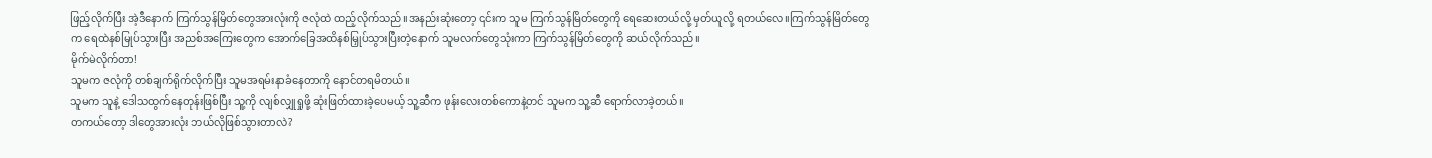ဖြည့်လိုက်ပြီး အဲ့ဒီနောက် ကြက်သွန်မြိတ်တွေအားလုံးကို ဇလုံထဲ ထည့်လိုက်သည်။အနည်းဆုံးတော့ ၎င်းက သူမ ကြက်သွန်မြိတ်တွေကို ရေဆေးတယ်လို့ မှတ်ယူလို့ ရတယ်လေ။ကြက်သွန်မြိတ်တွေက ရေထဲနစ်မြုပ်သွားပြီး အညစ်အကြေးတွေက အောက်ခြေအထိနစ်မြှုပ်သွားပြီးတဲ့နောက် သူမလက်တွေသုံးကာ ကြက်သွန်မြိတ်တွေကို ဆယ်လိုက်သည်။
မိုက်မဲလိုက်တာ!
သူမက ဇလုံကို တစ်ချက်ရိုက်လိုက်ပြီး သူမအရမ်းနာခံနေတာကို နောင်တရမိတယ်။
သူမက သူနဲ့ ဒေါသထွက်နေတုန်းဖြစ်ပြီး သူ့ကို လျစ်လျှုရှုဖို့ ဆုံးဖြတ်ထားခဲ့ပေမယ့် သူ့ဆီက ဖုန်းလေးတစ်ကောနဲ့တင် သူမက သူ့ဆီ ရောက်လာခဲ့တယ်။
တကယ်တော့ ဒါတွေအားလုံး ဘယ်လိုဖြစ်သွားတာလဲ?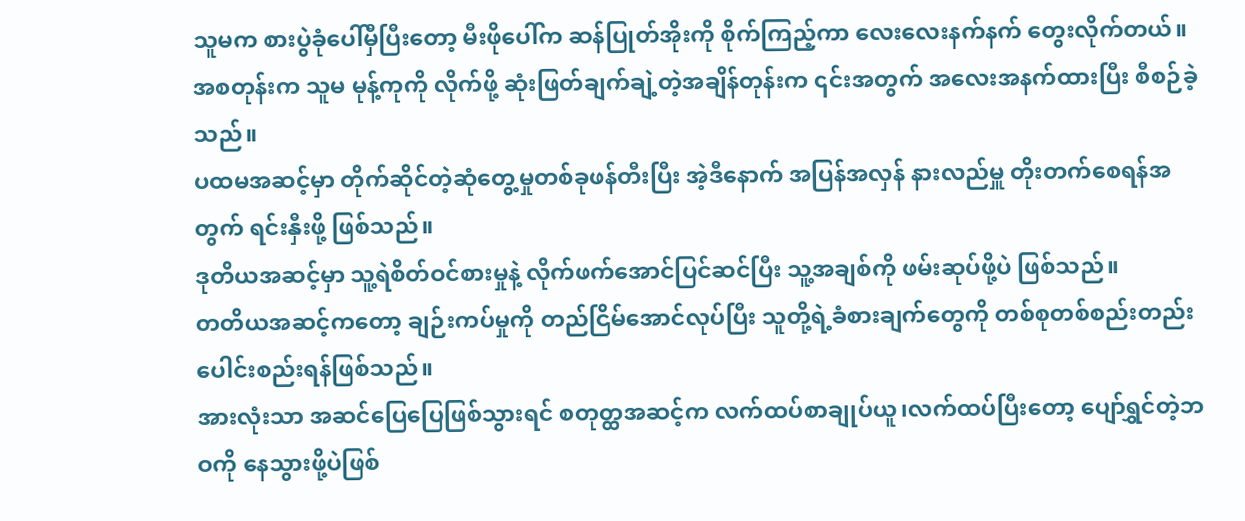သူမက စားပွဲခုံပေါ်မှီပြီးတော့ မီးဖိုပေါ်က ဆန်ပြုတ်အိုးကို စိုက်ကြည့်ကာ လေးလေးနက်နက် တွေးလိုက်တယ်။
အစတုန်းက သူမ မုန့်ကုကို လိုက်ဖို့ ဆုံးဖြတ်ချက်ချဲ့တဲ့အချိန်တုန်းက ၎င်းအတွက် အလေးအနက်ထားပြီး စီစဉ်ခဲ့သည်။
ပထမအဆင့်မှာ တိုက်ဆိုင်တဲ့ဆုံတွေ့မှုတစ်ခုဖန်တီးပြီး အဲ့ဒီနောက် အပြန်အလှန် နားလည်မှူ တိုးတက်စေရန်အတွက် ရင်းနှီးဖို့ ဖြစ်သည်။
ဒုတိယအဆင့်မှာ သူ့ရဲစိတ်ဝင်စားမှုနဲ့ လိုက်ဖက်အောင်ပြင်ဆင်ပြီး သူ့အချစ်ကို ဖမ်းဆုပ်ဖို့ပဲ ဖြစ်သည်။
တတိယအဆင့်ကတော့ ချဉ်းကပ်မှုကို တည်ငြိမ်အောင်လုပ်ပြီး သူတို့ရဲ့ခံစားချက်တွေကို တစ်စုတစ်စည်းတည်း ပေါင်းစည်းရန်ဖြစ်သည်။
အားလုံးသာ အဆင်ပြေပြေဖြစ်သွားရင် စတုတ္ထအဆင့်က လက်ထပ်စာချုပ်ယူ၊လက်ထပ်ပြီးတော့ ပျော်ရွှင်တဲ့ဘဝကို နေသွားဖို့ပဲဖြစ်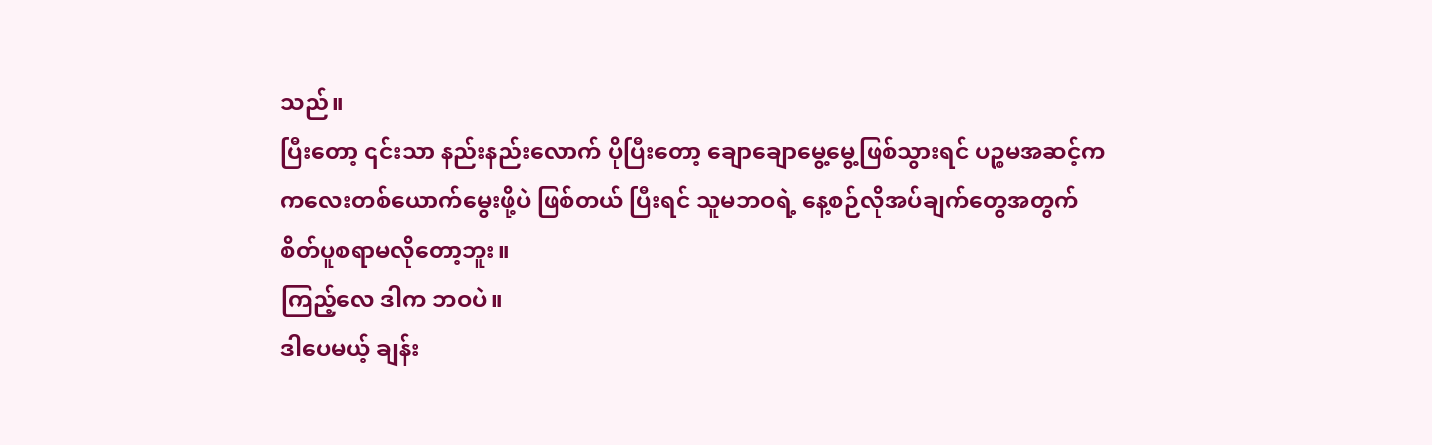သည်။
ပြီးတော့ ၎င်းသာ နည်းနည်းလောက် ပိုပြီးတော့ ချောချောမွေ့မွေ့ဖြစ်သွားရင် ပဉ္စမအဆင့်က ကလေးတစ်ယောက်မွေးဖို့ပဲ ဖြစ်တယ် ပြီးရင် သူမဘဝရဲ့ နေ့စဉ်လိုအပ်ချက်တွေအတွက် စိတ်ပူစရာမလိုတော့ဘူး။
ကြည့်လေ ဒါက ဘဝပဲ။
ဒါပေမယ့် ချန်း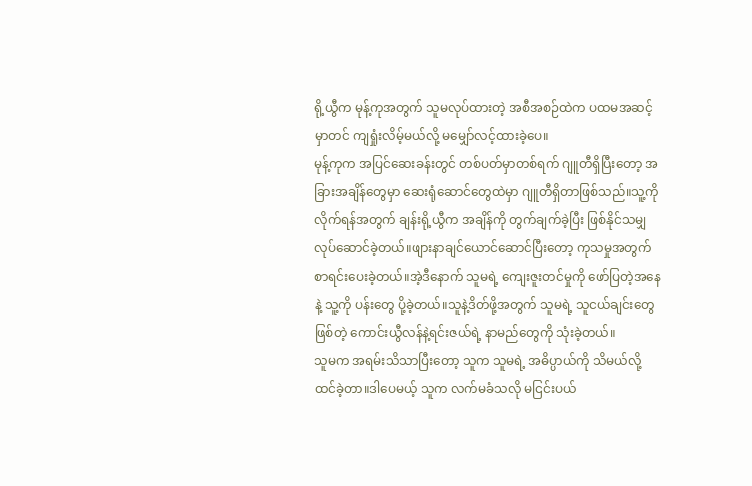ရို့ယွီက မုန့်ကုအတွက် သူမလုပ်ထားတဲ့ အစီအစဉ်ထဲက ပထမအဆင့်မှာတင် ကျရှုံးလိမ့်မယ်လို့ မမျှော်လင့်ထားခဲ့ပေ။
မုန့်ကုက အပြင်ဆေးခန်းတွင် တစ်ပတ်မှာတစ်ရက် ဂျူတီရှိပြီးတော့ အခြားအချိန်တွေမှာ ဆေးရုံဆောင်တွေထဲမှာ ဂျူတီရှိတာဖြစ်သည်။သူ့ကို လိုက်ရန်အတွက် ချန်းရို့ယွီက အချိန်ကို တွက်ချက်ခဲ့ပြီး ဖြစ်နိုင်သမျှ လုပ်ဆောင်ခဲ့တယ်။ဖျားနာချင်ယောင်ဆောင်ပြီးတော့ ကုသမှုအတွက် စာရင်းပေးခဲ့တယ်။အဲ့ဒီနောက် သူမရဲ့ ကျေးဇူးတင်မှုကို ဖော်ပြတဲ့အနေနဲ့ သူ့ကို ပန်းတွေ ပို့ခဲ့တယ်။သူနဲ့ဒိတ်ဖို့အတွက် သူမရဲ့ သူငယ်ချင်းတွေဖြစ်တဲ့ ကောင်းယွီလန်နဲ့ရင်းဇယ်ရဲ့ နာမည်တွေကို သုံးခဲ့တယ်။
သူမက အရမ်းသိသာပြီးတော့ သူက သူမရဲ့ အဓိပ္ပာယ်ကို သိမယ်လို့ ထင်ခဲ့တာ။ဒါပေမယ့် သူက လက်မခံသလို မငြင်းပယ်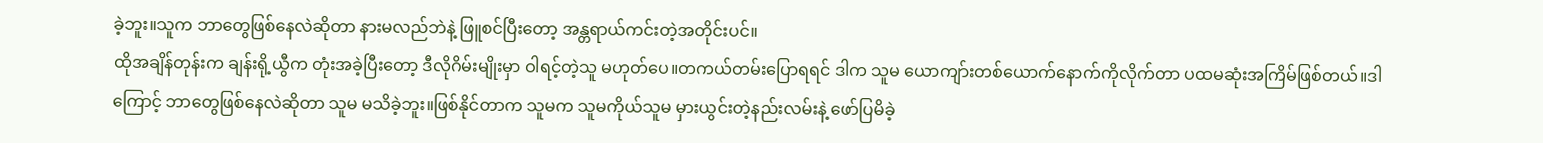ခဲ့ဘူး။သူက ဘာတွေဖြစ်နေလဲဆိုတာ နားမလည်ဘဲနဲ့ ဖြူစင်ပြီးတော့ အန္တရာယ်ကင်းတဲ့အတိုင်းပင်။
ထိုအချိန်တုန်းက ချန်းရို့ယွီက တုံးအခဲ့ပြီးတော့ ဒီလိုဂိမ်းမျိုးမှာ ဝါရင့်တဲ့သူ မဟုတ်ပေ။တကယ်တမ်းပြောရရင် ဒါက သူမ ယောကျာ်းတစ်ယောက်နောက်ကိုလိုက်တာ ပထမဆုံးအကြိမ်ဖြစ်တယ်။ဒါကြောင့် ဘာတွေဖြစ်နေလဲဆိုတာ သူမ မသိခဲ့ဘူး။ဖြစ်နိုင်တာက သူမက သူမကိုယ်သူမ မှားယွင်းတဲ့နည်းလမ်းနဲ့ ဖော်ပြမိခဲ့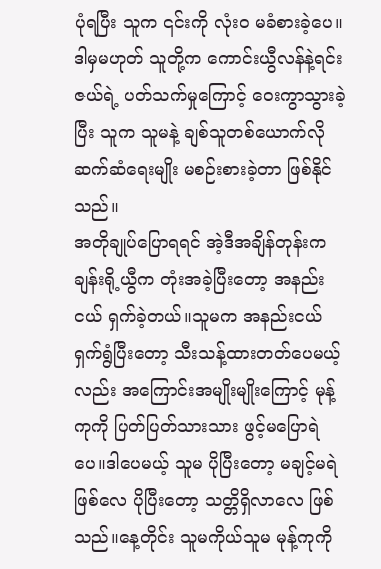ပုံရပြီး သူက ၎င်းကို လုံးဝ မခံစားခဲ့ပေ။ဒါမှမဟုတ် သူတို့က ကောင်းယွီလန်နဲ့ရင်းဇယ်ရဲ့ ပတ်သက်မှုကြောင့် ဝေးကွာသွားခဲ့ပြီး သူက သူမနဲ့ ချစ်သူတစ်ယောက်လို ဆက်ဆံရေးမျိုး မစဉ်းစားခဲ့တာ ဖြစ်နိုင်သည်။
အတိုချုပ်ပြောရရင် အဲ့ဒီအချိန်တုန်းက ချန်းရို့ယွီက တုံးအခဲ့ပြီးတော့ အနည်းငယ် ရှက်ခဲ့တယ်။သူမက အနည်းငယ် ရှက်ရွံပြီးတော့ သီးသန့်ထားတတ်ပေမယ့်လည်း အကြောင်းအမျိုးမျိုးကြောင့် မုန့်ကုကို ပြတ်ပြတ်သားသား ဖွင့်မပြောရဲပေ။ဒါပေမယ့် သူမ ပိုပြီးတော့ မချင့်မရဲဖြစ်လေ ပိုပြီးတော့ သတ္တိရှိလာလေ ဖြစ်သည်။နေ့တိုင်း သူမကိုယ်သူမ မုန့်ကုကို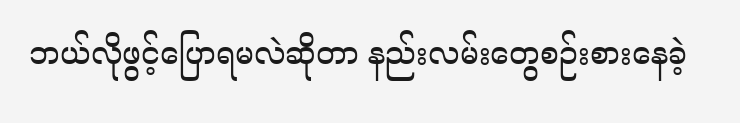ဘယ်လိုဖွင့်ပြောရမလဲဆိုတာ နည်းလမ်းတွေစဉ်းစားနေခဲ့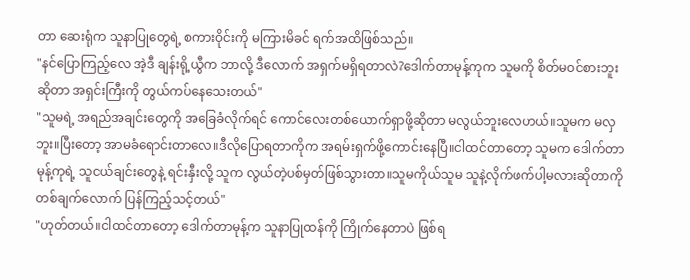တာ ဆေးရုံက သူနာပြုတွေရဲ့ စကားဝိုင်းကို မကြားမိခင် ရက်အထိဖြစ်သည်။
"နင်ပြောကြည့်လေ အဲ့ဒီ ချန်းရို့ယွီက ဘာလို့ ဒီလောက် အရှက်မရှိရတာလဲ?ဒေါက်တာမုန့်ကုက သူမကို စိတ်မဝင်စားဘူးဆိုတာ အရှင်းကြီးကို တွယ်ကပ်နေသေးတယ်"
"သူမရဲ့ အရည်အချင်းတွေကို အခြေခံလိုက်ရင် ကောင်လေးတစ်ယောက်ရှာဖို့ဆိုတာ မလွယ်ဘူးလေဟယ်။သူမက မလှဘူး။ပြီးတော့ အာမခံရောင်းတာလေ။ဒီလိုပြောရတာကိုက အရမ်းရှက်ဖို့ကောင်းနေပြီ။ငါထင်တာတော့ သူမက ဒေါက်တာမုန့်ကုရဲ့ သူငယ်ချင်းတွေနဲ့ ရင်းနှီးလို့ သူက လွယ်တဲ့ပစ်မှတ်ဖြစ်သွားတာ။သူမကိုယ်သူမ သူနဲ့လိုက်ဖက်ပါ့မလားဆိုတာကို တစ်ချက်လောက် ပြန်ကြည့်သင့်တယ်"
"ဟုတ်တယ်။ငါထင်တာတော့ ဒေါက်တာမုန့်က သူနာပြုထန်ကို ကြိုက်နေတာပဲ ဖြစ်ရ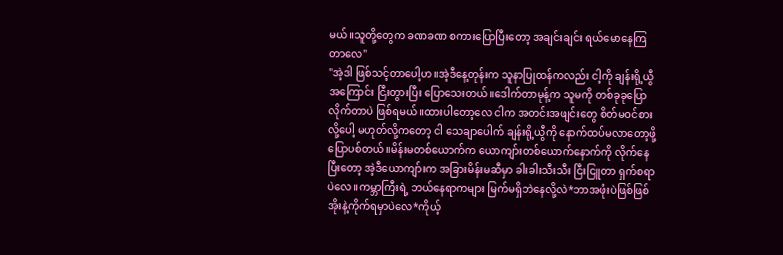မယ်။သူတို့တွေက ခဏခဏ စကားပြောပြီးတော့ အချင်းချင်း ရယ်မောနေကြတာလေ"
"အဲ့ဒါ ဖြစ်သင့်တာပေါ့ဟ။အဲ့ဒီနေ့တုန်းက သူနာပြုထန်ကလည်း ငါ့ကို ချန်းရို့ယွီအကြောင်း ငြီးတွားပြီး ပြောသေးတယ်။ဒေါက်တာမုန့်က သူမကို တစ်ခုခုပြောလိုက်တာပဲ ဖြစ်ရမယ်။ထားပါတော့လေ ငါက အတင်းအဖျင်းတွေ စိတ်မဝင်စားလို့ပေါ့ မဟုတ်လို့ကတော့ ငါ သေချာပေါက် ချန်းရို့ယွီကို နောက်ထပ်မလာတော့ဖို့ ပြောပစ်တယ်။မိန်းမတစ်ယောက်က ယောကျာ်းတစ်ယောက်နောက်ကို လိုက်နေပြီးတော့ အဲ့ဒီယောကျာ်းက အခြားမိန်းမဆီမှာ ခါးခါးသီးသီး ငြီးငြူတာ ရှက်စရာပဲလေ။ကမ္ဘာကြီးရဲ့ ဘယ်နေရာကများ မြက်မရှိဘဲနေလို့လဲ*ဘာအဖုံးပဲဖြစ်ဖြစ် အိုးနဲ့ကိုက်ရမှာပဲလေ*ကိုယ့်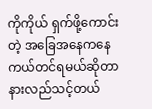ကိုကိုယ် ရှက်ဖို့ကောင်းတဲ့ အခြေအနေကနေ ကယ်တင်ရမယ်ဆိုတာ နားလည်သင့်တယ်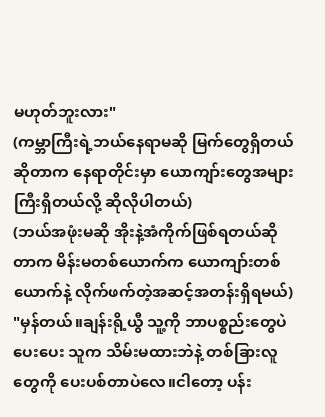မဟုတ်ဘူးလား"
(ကမ္ဘာကြီးရဲ့ဘယ်နေရာမဆို မြက်တွေရှိတယ်ဆိုတာက နေရာတိုင်းမှာ ယောကျာ်းတွေအများကြီးရှိတယ်လို့ ဆိုလိုပါတယ်)
(ဘယ်အဖုံးမဆို အိုးနဲ့အံကိုက်ဖြစ်ရတယ်ဆိုတာက မိန်းမတစ်ယောက်က ယောကျာ်းတစ်ယောက်နဲ့ လိုက်ဖက်တဲ့အဆင့်အတန်းရှိရမယ်)
"မှန်တယ်။ချန်းရို့ယွီ သူ့ကို ဘာပစ္စည်းတွေပဲပေးပေး သူက သိမ်းမထားဘဲနဲ့ တစ်ခြားလူတွေကို ပေးပစ်တာပဲလေ။ငါတော့ ပန်း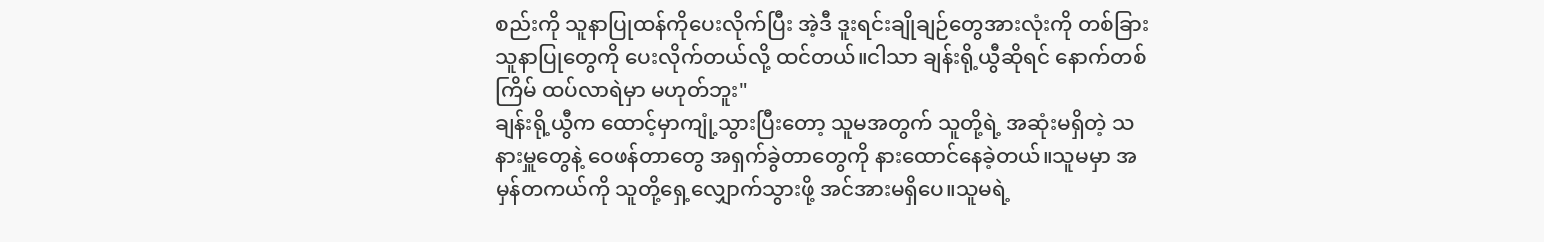စည်းကို သူနာပြုထန်ကိုပေးလိုက်ပြီး အဲ့ဒီ ဒူးရင်းချိုချဉ်တွေအားလုံးကို တစ်ခြားသူနာပြုတွေကို ပေးလိုက်တယ်လို့ ထင်တယ်။ငါသာ ချန်းရို့ယွီဆိုရင် နောက်တစ်ကြိမ် ထပ်လာရဲမှာ မဟုတ်ဘူး"
ချန်းရို့ယွီက ထောင့်မှာကျုံ့သွားပြီးတော့ သူမအတွက် သူတို့ရဲ့ အဆုံးမရှိတဲ့ သနားမှူတွေနဲ့ ဝေဖန်တာတွေ အရှက်ခွဲတာတွေကို နားထောင်နေခဲ့တယ်။သူမမှာ အမှန်တကယ်ကို သူတို့ရှေ့လျှောက်သွားဖို့ အင်အားမရှိပေ။သူမရဲ့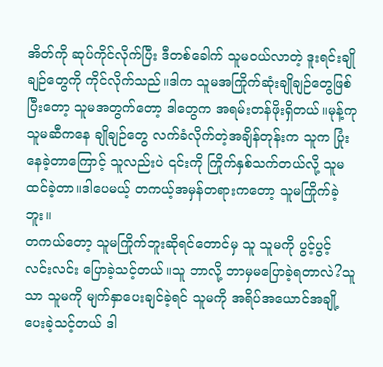အိတ်ကို ဆုပ်ကိုင်လိုက်ပြီး ဒီတစ်ခေါက် သူမဝယ်လာတဲ့ ဒူးရင်းချိုချဉ်တွေကို ကိုင်လိုက်သည်။ဒါက သူမအကြိုက်ဆုံးချိုချဉ်တွေဖြစ်ပြီးတော့ သူမအတွက်တော့ ဒါတွေက အရမ်းတန်ဖိုးရှိတယ်။မုန့်ကု သူမဆီကနေ ချိုချဉ်တွေ လက်ခံလိုက်တဲ့အချိန်တုန်းက သူက ပြုံးနေခဲ့တာကြောင့် သူလည်းပဲ ၎င်းကို ကြိုက်နှစ်သက်တယ်လို့ သူမထင်ခဲ့တာ။ဒါပေမယ့် တကယ့်အမှန်တရားကတော့ သူမကြိုက်ခဲ့ဘူး။
တကယ်တော့ သူမကြိုက်ဘူးဆိုရင်တောင်မှ သူ သူမကို ပွင့်ပွင့်လင်းလင်း ပြောခဲ့သင့်တယ်။သူ ဘာလို့ ဘာမှမပြောခဲ့ရတာလဲ?သူသာ သူမကို မျက်နှာပေးချင်ခဲ့ရင် သူမကို အရိပ်အယောင်အချို့ ပေးခဲ့သင့်တယ် ဒါ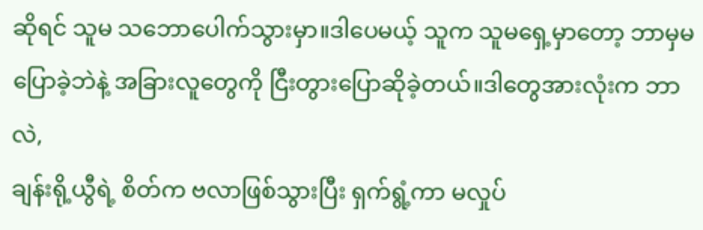ဆိုရင် သူမ သဘောပေါက်သွားမှာ။ဒါပေမယ့် သူက သူမရှေ့မှာတော့ ဘာမှမပြောခဲ့ဘဲနဲ့ အခြားလူတွေကို ငြီးတွားပြောဆိုခဲ့တယ်။ဒါတွေအားလုံးက ဘာလဲ,
ချန်းရို့ယွီရဲ့ စိတ်က ဗလာဖြစ်သွားပြီး ရှက်ရွံ့ကာ မလှုပ်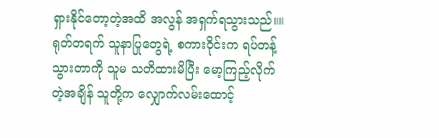ရှားနိုင်တော့တဲ့အထိ အလွန် အရှက်ရသွားသည်။။ရုတ်တရက် သူနာပြုတွေရဲ့ စကားဝိုင်းက ရပ်တန့်သွားတာကို သူမ သတိထားမိပြီး မော့ကြည့်လိုက်တဲ့အချိန် သူတို့က လျှောက်လမ်းထောင့်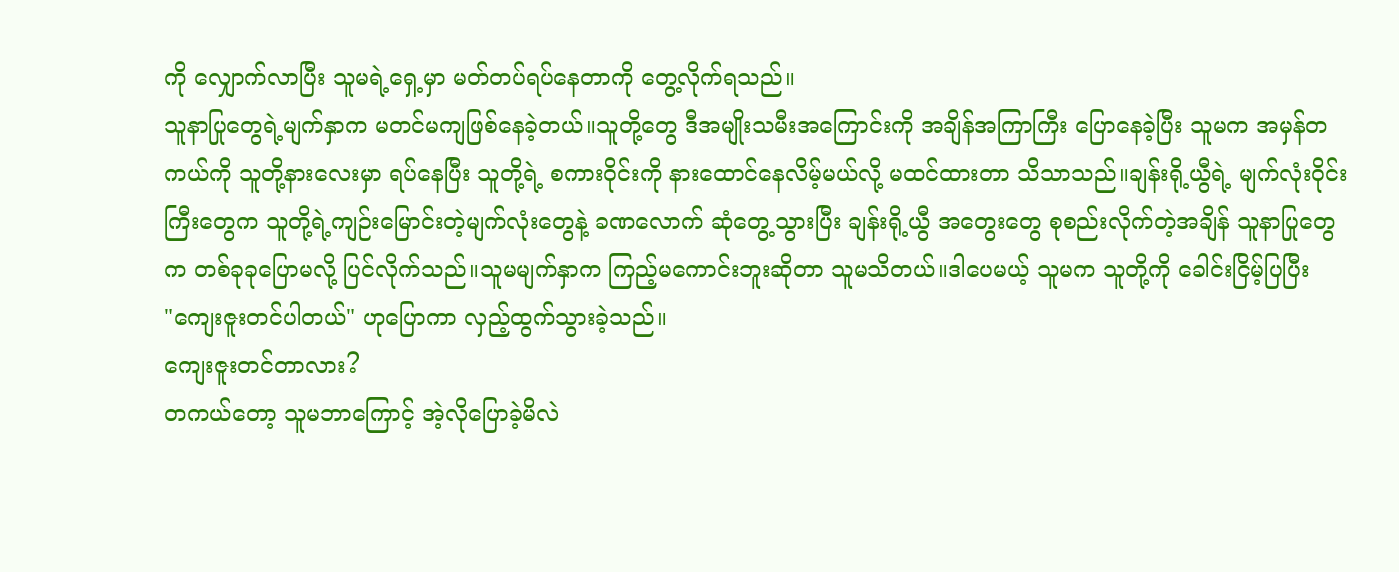ကို လျှောက်လာပြီး သူမရဲ့ရှေ့မှာ မတ်တပ်ရပ်နေတာကို တွေ့လိုက်ရသည်။
သူနာပြုတွေရဲ့မျက်နှာက မတင်မကျဖြစ်နေခဲ့တယ်။သူတို့တွေ ဒီအမျိုးသမီးအကြောင်းကို အချိန်အကြာကြီး ပြောနေခဲ့ပြီး သူမက အမှန်တကယ်ကို သူတို့နားလေးမှာ ရပ်နေပြီး သူတို့ရဲ့ စကားဝိုင်းကို နားထောင်နေလိမ့်မယ်လို့ မထင်ထားတာ သိသာသည်။ချန်းရို့ယွီရဲ့ မျက်လုံးဝိုင်းကြီးတွေက သူတို့ရဲ့ကျဉ်းမြောင်းတဲ့မျက်လုံးတွေနဲ့ ခဏလောက် ဆုံတွေ့သွားပြီး ချန်းရို့ယွီ အတွေးတွေ စုစည်းလိုက်တဲ့အချိန် သူနာပြုတွေက တစ်ခုခုပြောမလို့ ပြင်လိုက်သည်။သူမမျက်နှာက ကြည့်မကောင်းဘူးဆိုတာ သူမသိတယ်။ဒါပေမယ့် သူမက သူတို့ကို ခေါင်းငြိမ့်ပြပြီး
"ကျေးဇူးတင်ပါတယ်" ဟုပြောကာ လှည့်ထွက်သွားခဲ့သည်။
ကျေးဇူးတင်တာလား?
တကယ်တော့ သူမဘာကြောင့် အဲ့လိုပြောခဲ့မိလဲ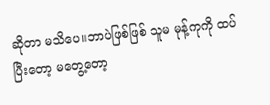ဆိုတာ မသိပေ။ဘာပဲဖြစ်ဖြစ် သူမ မုန့်ကုကို ထပ်ပြီးတော့ မတွေ့တော့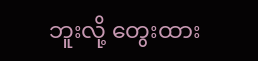ဘူးလို့ တွေးထား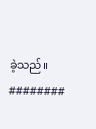ခဲ့သည်။
########